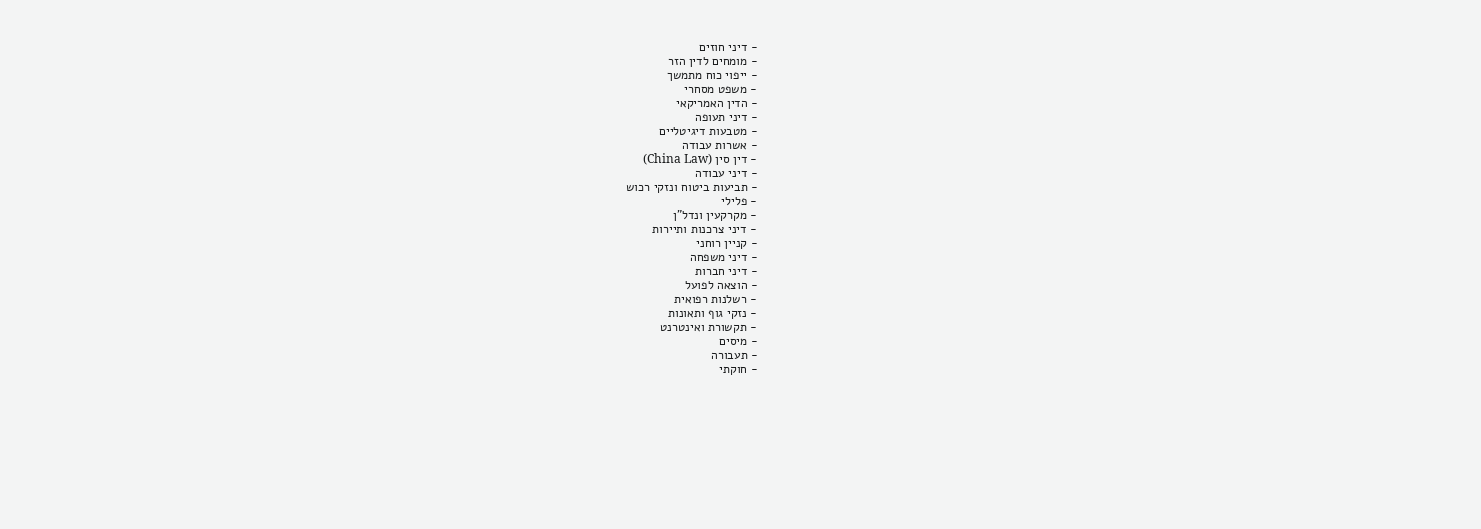- דיני חוזים
- מומחים לדין הזר
- ייפוי כוח מתמשך
- משפט מסחרי
- הדין האמריקאי
- דיני תעופה
- מטבעות דיגיטליים
- אשרות עבודה
- דין סין (China Law)
- דיני עבודה
- תביעות ביטוח ונזקי רכוש
- פלילי
- מקרקעין ונדל"ן
- דיני צרכנות ותיירות
- קניין רוחני
- דיני משפחה
- דיני חברות
- הוצאה לפועל
- רשלנות רפואית
- נזקי גוף ותאונות
- תקשורת ואינטרנט
- מיסים
- תעבורה
- חוקתי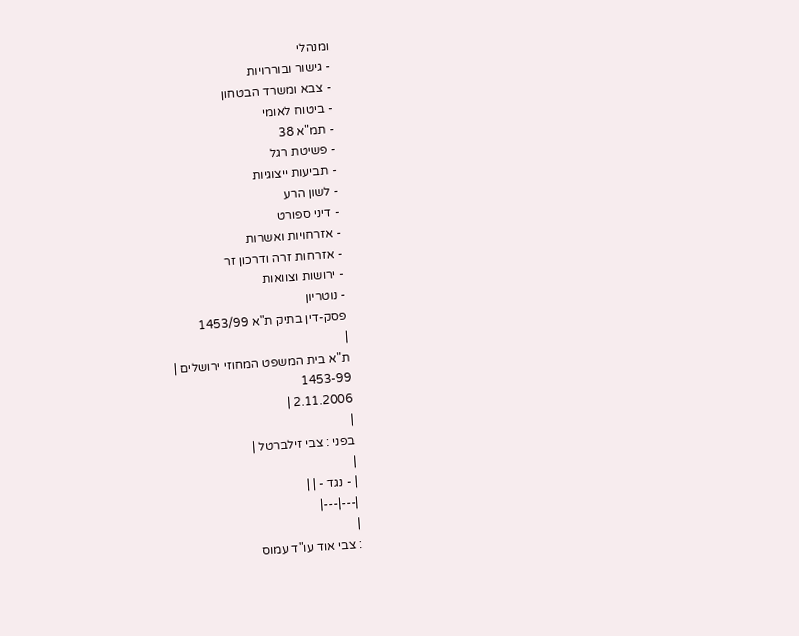ומנהלי
- גישור ובוררויות
- צבא ומשרד הבטחון
- ביטוח לאומי
- תמ"א 38
- פשיטת רגל
- תביעות ייצוגיות
- לשון הרע
- דיני ספורט
- אזרחויות ואשרות
- אזרחות זרה ודרכון זר
- ירושות וצוואות
- נוטריון
פסק-דין בתיק ת"א 1453/99
|
ת"א בית המשפט המחוזי ירושלים |
1453-99
2.11.2006 |
|
בפני : צבי זילברטל |
|
| - נגד - | |
|---|---|
|
: צבי אוד עו"ד עמוס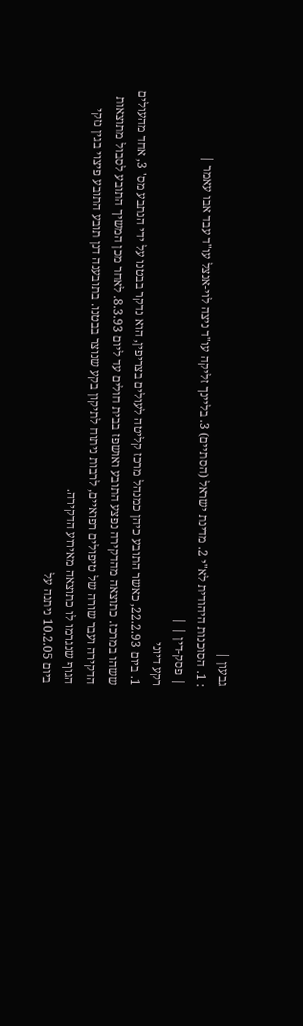גבעון |
: 1. הסוכנות היהודית לא"י 2. מדינת ישראל (הסתיים) 3. בליינך זליקה עו"ד ניצה לוי-אנצל עו"ד עבד אבו עאמר |
| פסק-דין | |
רקע דיוני
1. ביום 22.2.93, כאשר התובע כיהן כמנהל מרכז קליטה לעולים בצריפין, הוא נדקר בבטנו על ידי הנתבע מס' 3, אחד מהעולים ששהו במרכז. כתוצאה מהדקירה נפצע התובע ואושפז בבית חולים עד ליום 8.3.93. לאחר מכן המשיך התובע לסבול מתוצאות הדקירה ועבר שורה של טיפולים רפואיים, לרבות ניתוח לתיקון בקע שנוצר בבטנו. בתובענה דנן תובע התובע פיצוי בגין נזקי הגוף שנגרמו לו כתוצאה מאירוע הדקירה.
ביום 10.2.05 ניתנה על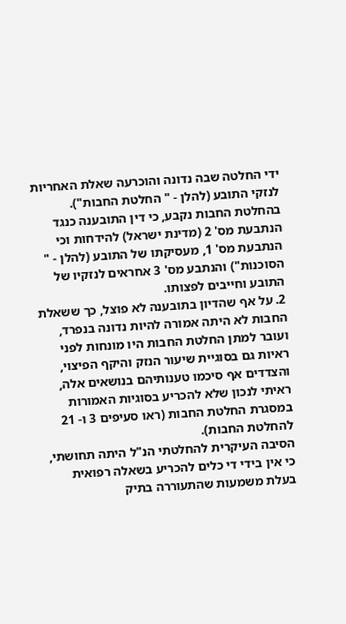ידי החלטה שבה נדונה והוכרעה שאלת האחריות לנזקי התובע (להלן - " החלטת החבות"). בהחלטת החבות נקבע, כי דין התובענה כנגד הנתבעת מס' 2 (מדינת ישראל) להידחות וכי הנתבעת מס' 1, מעסיקתו של התובע (להלן - " הסוכנות") והנתבע מס' 3 אחראים לנזקיו של התובע וחייבים לפצותו.
2. על אף שהדיון בתובענה לא פוצל, כך ששאלת החבות לא היתה אמורה להיות נדונה בנפרד, ועובר למתן החלטת החבות היו מונחות לפני ראיות גם בסוגיית שיעור הנזק והיקף הפיצוי, והצדדים אף סיכמו טענותיהם בנושאים אלה, ראיתי לנכון שלא להכריע בסוגיות האמורות במסגרת החלטת החבות (ראו סעיפים 3 ו- 21 להחלטת החבות).
הסיבה העיקרית להחלטתי הנ"ל היתה תחושתי, כי אין בידי די כלים להכריע בשאלה רפואית בעלת משמעות שהתעוררה בתיק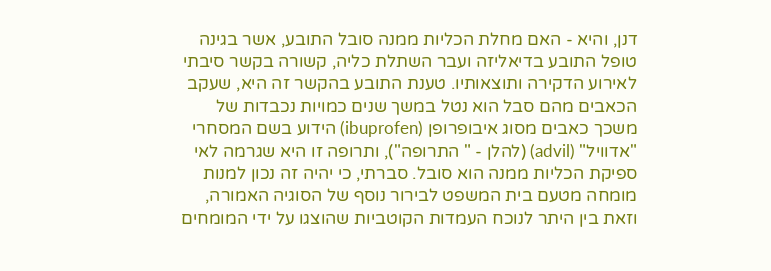דנן, והיא - האם מחלת הכליות ממנה סובל התובע, אשר בגינה טופל התובע בדיאליזה ועבר השתלת כליה, קשורה בקשר סיבתי לאירוע הדקירה ותוצאותיו. טענת התובע בהקשר זה היא, שעקב הכאבים מהם סבל הוא נטל במשך שנים כמויות נכבדות של משכך כאבים מסוג איבופרופן (ibuprofen) הידוע בשם המסחרי "אדוויל" (advil) (להלן - " התרופה"), ותרופה זו היא שגרמה לאי ספיקת הכליות ממנה הוא סובל. סברתי, כי יהיה זה נכון למנות מומחה מטעם בית המשפט לבירור נוסף של הסוגיה האמורה, וזאת בין היתר לנוכח העמדות הקוטביות שהוצגו על ידי המומחים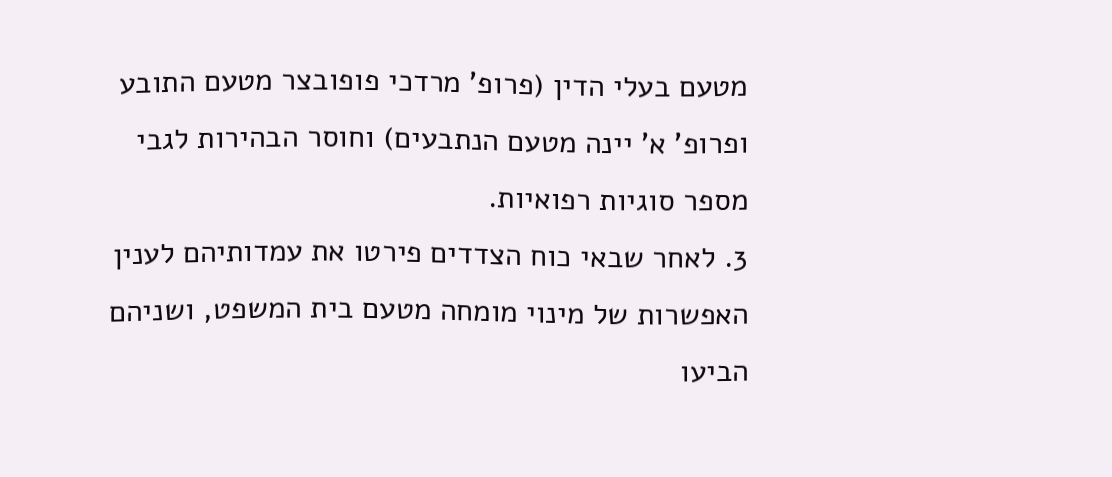מטעם בעלי הדין (פרופ' מרדכי פופובצר מטעם התובע ופרופ' א' יינה מטעם הנתבעים) וחוסר הבהירות לגבי מספר סוגיות רפואיות.
3. לאחר שבאי כוח הצדדים פירטו את עמדותיהם לענין האפשרות של מינוי מומחה מטעם בית המשפט, ושניהם הביעו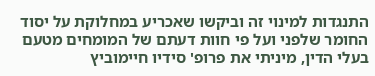התנגדות למינוי זה וביקשו שאכריע במחלוקת על יסוד החומר שלפני ועל פי חוות דעתם של המומחים מטעם בעלי הדין, מיניתי את פרופ' סידיו חיימוביץ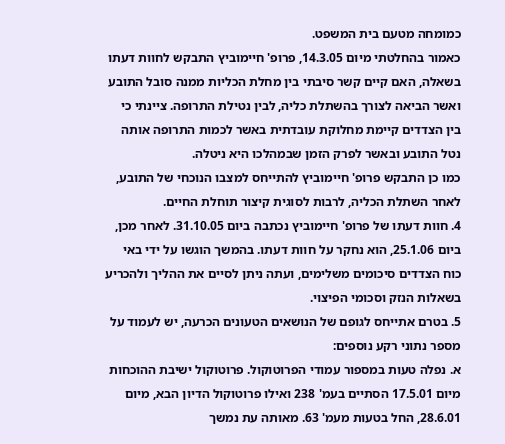כמומחה מטעם בית המשפט.
כאמור בהחלטתי מיום 14.3.05, פרופ' חיימוביץ התבקש לחוות דעתו בשאלה, האם קיים קשר סיבתי בין מחלת הכליות ממנה סובל התובע ואשר הביאה לצורך בהשתלת כליה, לבין נטילת התרופה. ציינתי כי בין הצדדים קיימת מחלוקת עובדתית באשר לכמות התרופה אותה נטל התובע ובאשר לפרק הזמן שבמהלכו היא ניטלה.
כמו כן התבקש פרופ' חיימוביץ להתייחס למצבו הנוכחי של התובע, לאחר השתלת הכליה, לרבות לסוגית קיצור תוחלת החיים.
4. חוות דעתו של פרופ' חיימוביץ נכתבה ביום 31.10.05. לאחר מכן, ביום 25.1.06, הוא נחקר על חוות דעתו. בהמשך הוגשו על ידי באי כוח הצדדים סיכומים משלימים, ועתה ניתן לסיים את ההליך ולהכריע בשאלות הנזק וסכומי הפיצוי.
5. בטרם אתייחס לגופם של הנושאים הטעונים הכרעה, יש לעמוד על מספר נתוני רקע נוספים:
א. נפלה טעות במספור עמודי הפרוטוקול. פרוטוקול ישיבת ההוכחות מיום 17.5.01 הסתיים בעמ' 238 ואילו פרוטוקול הדיון הבא, מיום 28.6.01, החל בטעות מעמ' 63. מאותה עת נמשך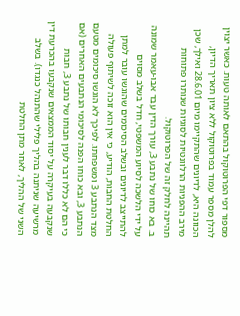מספור דפי הפרוטוקול בהתאם לאותה טעות. כאשר יצוין להלן מספר עמוד בפרוטוקול ללא ציון תאריך הדיון, הכוונה היא, לדיונים שהתקיימו מיום 28.6.01 ואילך, שכן מירב ההפניות הרלוונטיות לסוגיות שנותרו פתוחות תהיינה לחלק זה של הפרוטוקול.
ב. בא כוחו של נתבע 3, עורך הדין עבד אבו-עאמר שמונה על ידי הלשכה לסיוע המשפטי, חדל בשלב מסוים להתייצב לדיונים ובשלב הסיכומים שהוגשו עובר למתן החלטת החבות, הודיע, כי אין הוא זוכה לשיתוף פעולה מצד הנתבע 3 ומשפחתו. לפיכך לא הוגשו סיכומים מטעם הנתבע 3, ובא כוחו הפנה לסיכומי הנתבעים האחרים (אם כי הם לא כללו דבר לענין חבותו של נתבע 3, חבות שנקבעה בעיקרה על יסוד הממצאים שנקבעו בהכרעת דין מרשיעה שניתנה בהליך פלילי שהתנהל כנגדו). בשלב השני של ההליך, לאחר מתן החלטת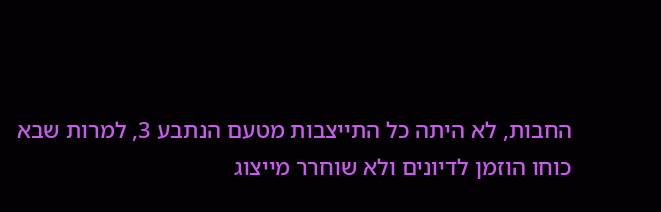החבות, לא היתה כל התייצבות מטעם הנתבע 3, למרות שבא כוחו הוזמן לדיונים ולא שוחרר מייצוג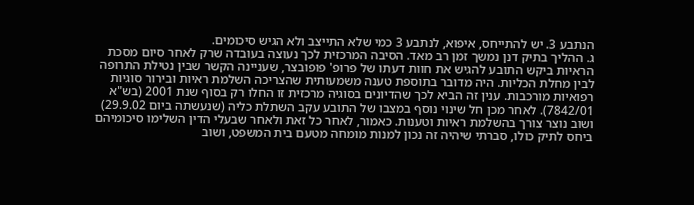הנתבע 3. יש להתייחס, איפוא, לנתבע 3 כמי שלא התייצב ולא הגיש סיכומים.
ג. ההליך בתיק דנן נמשך זמן רב מאד. הסיבה המרכזית לכך נעוצה בעובדה שרק לאחר סיום מסכת הראיות ביקש התובע להגיש את חוות דעתו של פרופ' פופובצר, שעניינה הקשר שבין נטילת התרופה לבין מחלת הכליות. היה מדובר בתוספת טענה משמעותית שהצריכה השלמת ראיות ובירור סוגיות רפואיות מורכבות. ענין זה הביא לכך שהדיונים בסוגיה מרכזית זו החלו רק בסוף שנת 2001 (בש"א 7842/01). לאחר מכן חל שינוי נוסף במצבו של התובע עקב השתלת כליה (שנעשתה ביום 29.9.02) ושוב נוצר צורך בהשלמת ראיות וטענות. כאמור, לאחר כל זאת ולאחר שבעלי הדין השלימו סיכומיהם ביחס לתיק כולו, סברתי שיהיה זה נכון למנות מומחה מטעם בית המשפט, ושוב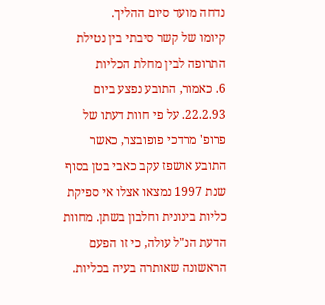נדחה מועד סיום ההליך.
קיומו של קשר סיבתי בין נטילת התרופה לבין מחלת הכליות
6. כאמור, התובע נפצע ביום 22.2.93. על פי חוות דעתו של פרופ' מרדכי פופובצר, כאשר התובע אושפז עקב כאבי בטן בסוף שנת 1997 נמצאו אצלו אי ספיקת כליות בינונית וחלבון בשתן. מחוות הדעת הנ"ל עולה, כי זו הפעם הראשונה שאותרה בעיה בכליות.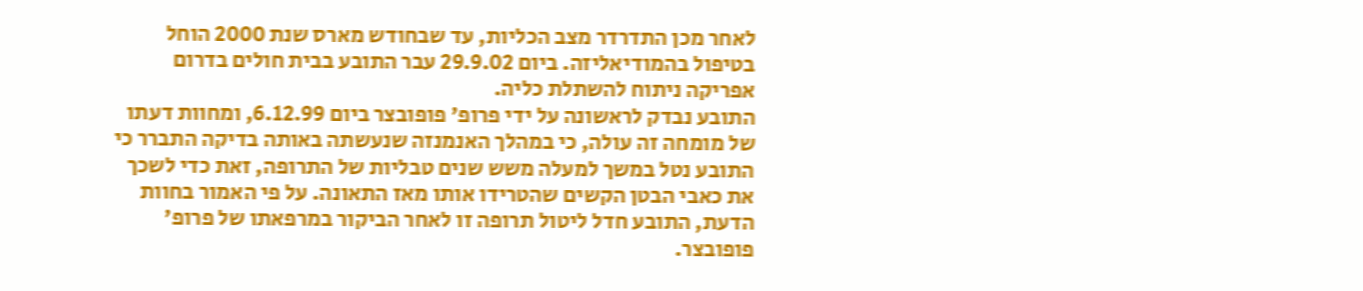לאחר מכן התדרדר מצב הכליות, עד שבחודש מארס שנת 2000 הוחל בטיפול בהמודיאליזה. ביום 29.9.02 עבר התובע בבית חולים בדרום אפריקה ניתוח להשתלת כליה.
התובע נבדק לראשונה על ידי פרופ' פופובצר ביום 6.12.99, ומחוות דעתו של מומחה זה עולה, כי במהלך האנמנזה שנעשתה באותה בדיקה התברר כי התובע נטל במשך למעלה משש שנים טבליות של התרופה, זאת כדי לשכך את כאבי הבטן הקשים שהטרידו אותו מאז התאונה. על פי האמור בחוות הדעת, התובע חדל ליטול תרופה זו לאחר הביקור במרפאתו של פרופ' פופובצר.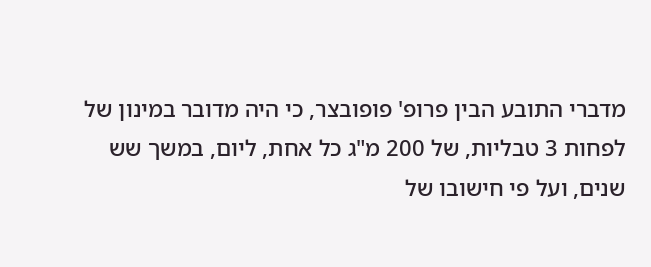מדברי התובע הבין פרופ' פופובצר, כי היה מדובר במינון של לפחות 3 טבליות, של 200 מ"ג כל אחת, ליום, במשך שש שנים, ועל פי חישובו של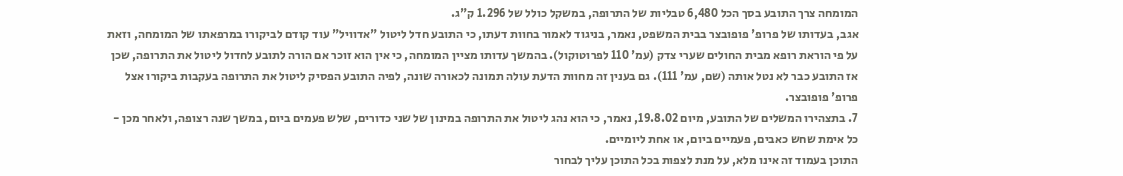המומחה צרך התובע בסך הכל 6,480 טבליות של התרופה, במשקל כולל של 1.296 ק"ג.
אגב, בעדותו של פרופ' פופובצר בבית המשפט, נאמר, בניגוד לאמור בחוות דעתו, כי התובע חדל ליטול "אדוויל" עוד קודם לביקורו במרפאתו של המומחה, וזאת על פי הוראת רופא מבית החולים שערי צדק (עמ' 110 לפרוטוקול). בהמשך עדותו מציין המומחה, כי אין הוא זוכר אם הורה לתובע לחדול ליטול את התרופה, שכן אז התובע כבר לא נטל אותה (שם, עמ' 111). גם בענין זה מחוות הדעת עולה תמונה לכאורה שונה, לפיה התובע הפסיק ליטול את התרופה בעקבות ביקורו אצל פרופ' פופובצר.
7. בתצהירו המשלים של התובע, מיום 19.8.02, נאמר, כי הוא נהג ליטול את התרופה במינון של שני כדורים, שלש פעמים ביום, במשך שנה רצופה, ולאחר מכן - כל אימת שחש כאבים, פעמיים ביום, או אחת ליומיים.
התוכן בעמוד זה אינו מלא, על מנת לצפות בכל התוכן עליך לבחור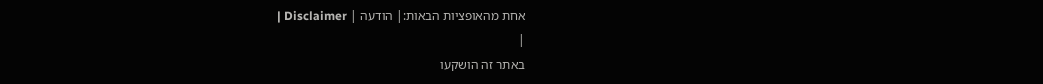אחת מהאופציות הבאות:| הודעה | Disclaimer |
|
באתר זה הושקעו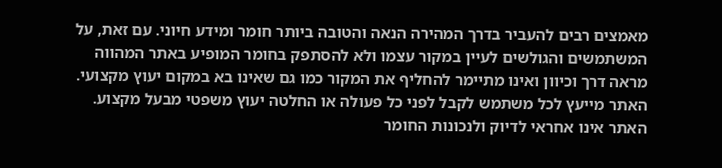מאמצים רבים להעביר בדרך המהירה הנאה והטובה ביותר חומר ומידע חיוני. עם זאת, על המשתמשים והגולשים לעיין במקור עצמו ולא להסתפק בחומר המופיע באתר המהווה מראה דרך וכיוון ואינו מתיימר להחליף את המקור כמו גם שאינו בא במקום יעוץ מקצועי. האתר מייעץ לכל משתמש לקבל לפני כל פעולה או החלטה יעוץ משפטי מבעל מקצוע. האתר אינו אחראי לדיוק ולנכונות החומר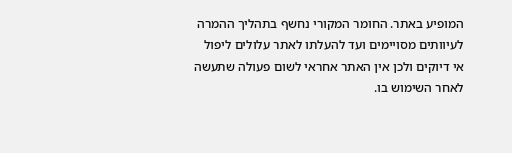המופיע באתר. החומר המקורי נחשף בתהליך ההמרה לעיוותים מסויימים ועד להעלתו לאתר עלולים ליפול אי דיוקים ולכן אין האתר אחראי לשום פעולה שתעשה לאחר השימוש בו.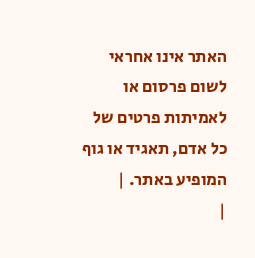האתר אינו אחראי לשום פרסום או לאמיתות פרטים של כל אדם, תאגיד או גוף המופיע באתר. |
|